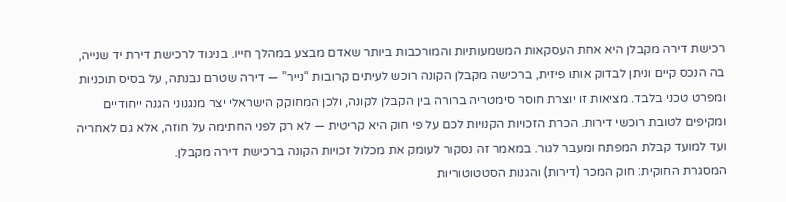רכישת דירה מקבלן היא אחת העסקאות המשמעותיות והמורכבות ביותר שאדם מבצע במהלך חייו. בניגוד לרכישת דירת יד שנייה, בה הנכס קיים וניתן לבדוק אותו פיזית, ברכישה מקבלן הקונה רוכש לעיתים קרובות “נייר” — דירה שטרם נבנתה, על בסיס תוכניות ומפרט טכני בלבד. מציאות זו יוצרת חוסר סימטריה ברורה בין הקבלן לקונה, ולכן המחוקק הישראלי יצר מנגנוני הגנה ייחודיים ומקיפים לטובת רוכשי דירות. הכרת הזכויות הקנויות לכם על פי חוק היא קריטית — לא רק לפני החתימה על חוזה, אלא גם לאחריה ועד למועד קבלת המפתח ומעבר לגור. במאמר זה נסקור לעומק את מכלול זכויות הקונה ברכישת דירה מקבלן.
המסגרת החוקית: חוק המכר (דירות) והגנות הסטטוטוריות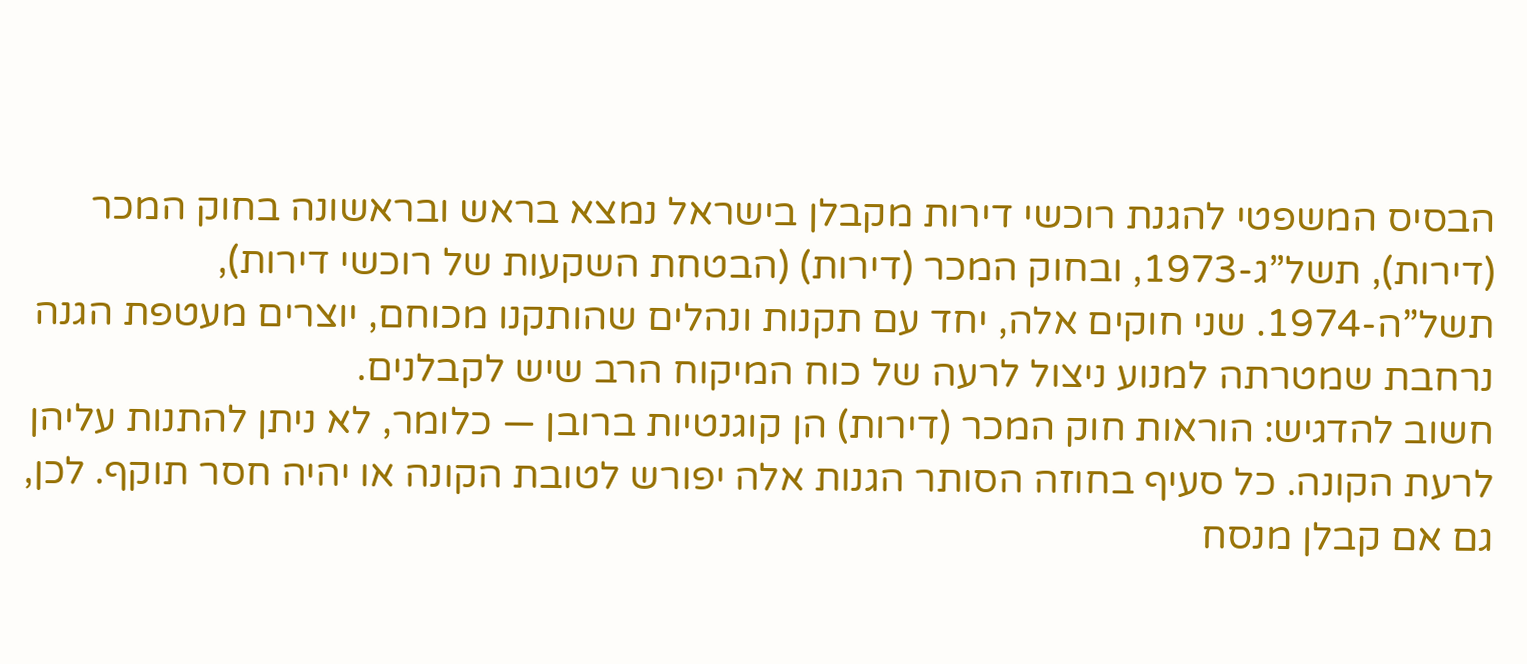הבסיס המשפטי להגנת רוכשי דירות מקבלן בישראל נמצא בראש ובראשונה בחוק המכר (דירות), תשל”ג-1973, ובחוק המכר (דירות) (הבטחת השקעות של רוכשי דירות), תשל”ה-1974. שני חוקים אלה, יחד עם תקנות ונהלים שהותקנו מכוחם, יוצרים מעטפת הגנה נרחבת שמטרתה למנוע ניצול לרעה של כוח המיקוח הרב שיש לקבלנים.
חשוב להדגיש: הוראות חוק המכר (דירות) הן קוגנטיות ברובן — כלומר, לא ניתן להתנות עליהן לרעת הקונה. כל סעיף בחוזה הסותר הגנות אלה יפורש לטובת הקונה או יהיה חסר תוקף. לכן, גם אם קבלן מנסח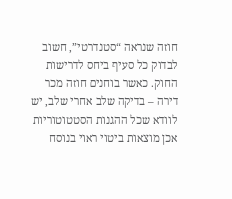חוזה שנראה “סטנדרטי”, חשוב לבדוק כל סעיף ביחס לדרישות החוק. כאשר בוחנים חוזה מכר דירה – בדיקה שלב אחרי שלב, יש לוודא שכל ההגנות הסטטוטוריות אכן מוצאות ביטוי ראוי בנוסח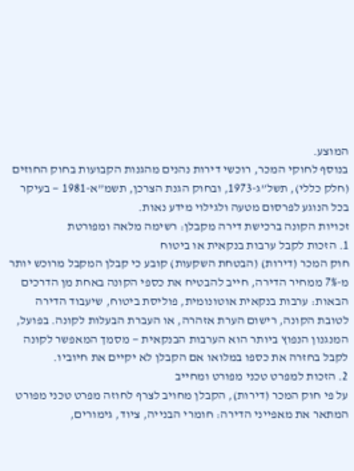המוצע.
בנוסף לחוקי המכר, רוכשי דירות נהנים מהגנות הקבועות בחוק החוזים (חלק כללי), תשל”ג-1973, ובחוק הגנת הצרכן, תשמ”א-1981 — בעיקר בכל הנוגע לפרסום מטעה ולגילוי מידע נאות.
זכויות הקונה ברכישת דירה מקבלן: רשימה מלאה ומפורטת
1. הזכות לקבל ערבות בנקאית או ביטוח
חוק המכר (דירות) (הבטחת השקעות) קובע כי קבלן המקבל מרוכש יותר מ-7% ממחיר הדירה, חייב להבטיח את כספי הקונה באחת מן הדרכים הבאות: ערבות בנקאית אוטונומית, פוליסת ביטוח, שיעבוד הדירה לטובת הקונה, רישום הערת אזהרה, או העברת הבעלות לקונה. בפועל, המנגנון הנפוץ ביותר הוא הערבות הבנקאית — מסמך המאפשר לקונה לקבל בחזרה את כספו במלואו אם הקבלן לא יקיים את חיוביו.
2. הזכות למפרט טכני מפורט ומחייב
על פי חוק המכר (דירות), הקבלן מחויב לצרף לחוזה מפרט טכני מפורט המתאר את מאפייני הדירה: חומרי הבנייה, ציוד, גימורים,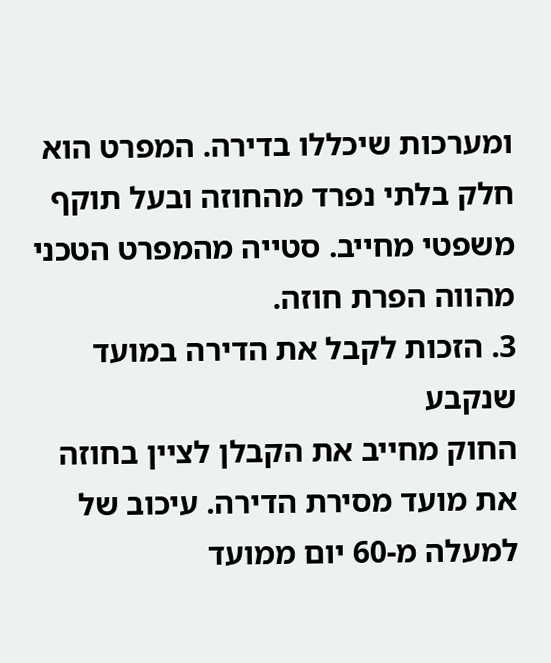ומערכות שיכללו בדירה. המפרט הוא חלק בלתי נפרד מהחוזה ובעל תוקף משפטי מחייב. סטייה מהמפרט הטכני מהווה הפרת חוזה.
3. הזכות לקבל את הדירה במועד שנקבע
החוק מחייב את הקבלן לציין בחוזה את מועד מסירת הדירה. עיכוב של למעלה מ-60 יום ממועד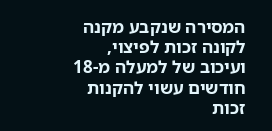המסירה שנקבע מקנה לקונה זכות לפיצוי, ועיכוב של למעלה מ-18 חודשים עשוי להקנות זכות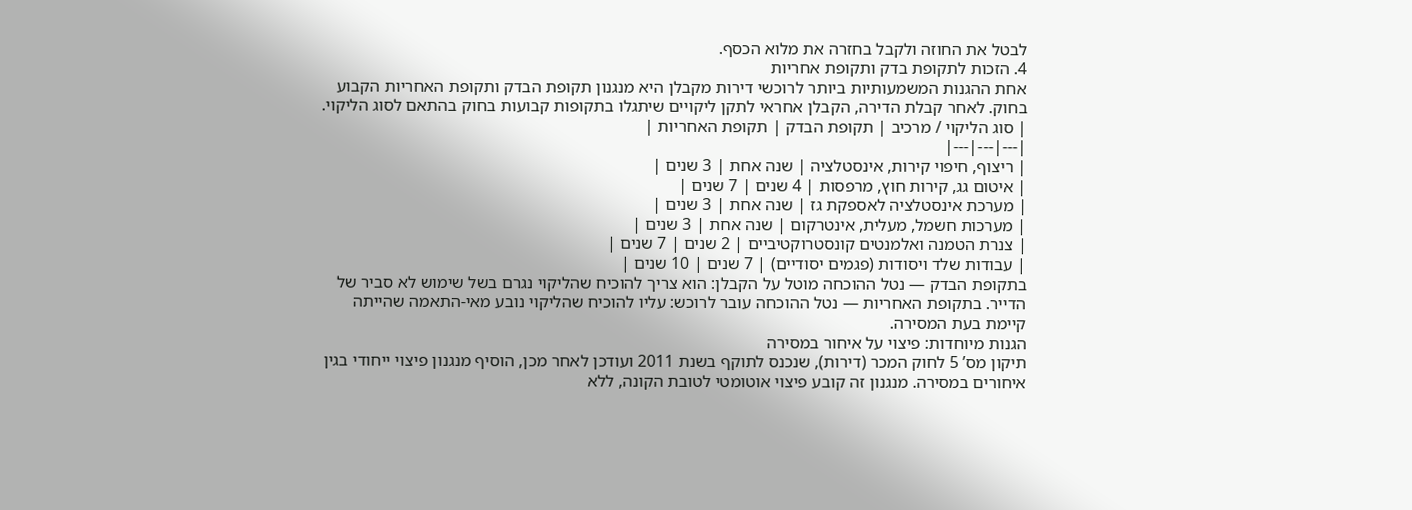לבטל את החוזה ולקבל בחזרה את מלוא הכסף.
4. הזכות לתקופת בדק ותקופת אחריות
אחת ההגנות המשמעותיות ביותר לרוכשי דירות מקבלן היא מנגנון תקופת הבדק ותקופת האחריות הקבוע בחוק. לאחר קבלת הדירה, הקבלן אחראי לתקן ליקויים שיתגלו בתקופות קבועות בחוק בהתאם לסוג הליקוי.
| סוג הליקוי / מרכיב | תקופת הבדק | תקופת האחריות |
|---|---|---|
| ריצוף, חיפוי קירות, אינסטלציה | שנה אחת | 3 שנים |
| איטום גג, קירות חוץ, מרפסות | 4 שנים | 7 שנים |
| מערכת אינסטלציה לאספקת גז | שנה אחת | 3 שנים |
| מערכות חשמל, מעלית, אינטרקום | שנה אחת | 3 שנים |
| צנרת הטמנה ואלמנטים קונסטרוקטיביים | 2 שנים | 7 שנים |
| עבודות שלד ויסודות (פגמים יסודיים) | 7 שנים | 10 שנים |
בתקופת הבדק — נטל ההוכחה מוטל על הקבלן: הוא צריך להוכיח שהליקוי נגרם בשל שימוש לא סביר של הדייר. בתקופת האחריות — נטל ההוכחה עובר לרוכש: עליו להוכיח שהליקוי נובע מאי-התאמה שהייתה קיימת בעת המסירה.
הגנות מיוחדות: פיצוי על איחור במסירה
תיקון מס’ 5 לחוק המכר (דירות), שנכנס לתוקף בשנת 2011 ועודכן לאחר מכן, הוסיף מנגנון פיצוי ייחודי בגין איחורים במסירה. מנגנון זה קובע פיצוי אוטומטי לטובת הקונה, ללא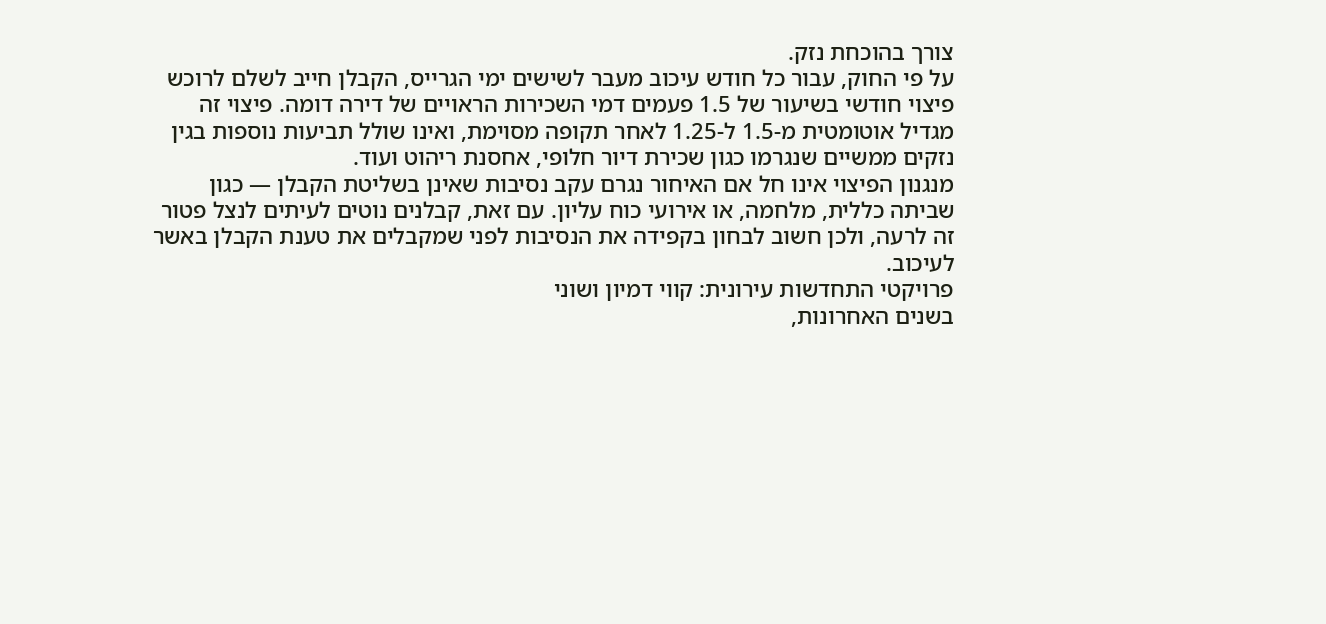צורך בהוכחת נזק.
על פי החוק, עבור כל חודש עיכוב מעבר לשישים ימי הגרייס, הקבלן חייב לשלם לרוכש פיצוי חודשי בשיעור של 1.5 פעמים דמי השכירות הראויים של דירה דומה. פיצוי זה מגדיל אוטומטית מ-1.5 ל-1.25 לאחר תקופה מסוימת, ואינו שולל תביעות נוספות בגין נזקים ממשיים שנגרמו כגון שכירת דיור חלופי, אחסנת ריהוט ועוד.
מנגנון הפיצוי אינו חל אם האיחור נגרם עקב נסיבות שאינן בשליטת הקבלן — כגון שביתה כללית, מלחמה, או אירועי כוח עליון. עם זאת, קבלנים נוטים לעיתים לנצל פטור זה לרעה, ולכן חשוב לבחון בקפידה את הנסיבות לפני שמקבלים את טענת הקבלן באשר לעיכוב.
פרויקטי התחדשות עירונית: קווי דמיון ושוני
בשנים האחרונות,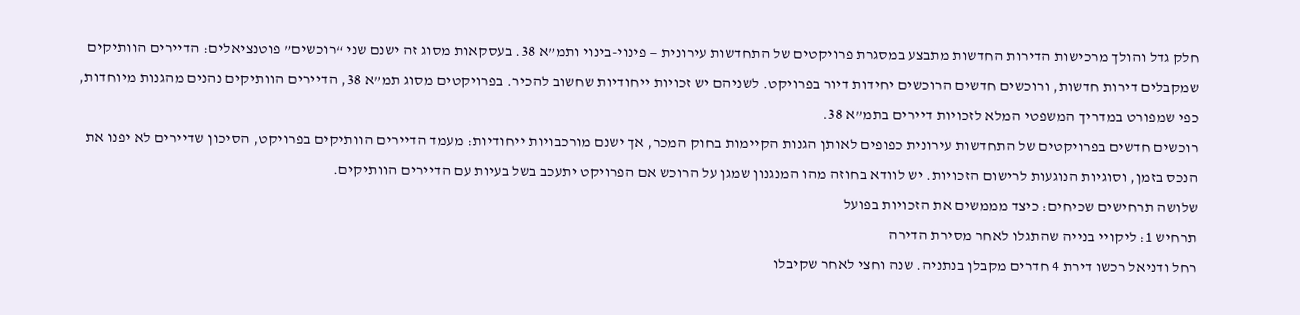חלק גדל והולך מרכישות הדירות החדשות מתבצע במסגרת פרויקטים של התחדשות עירונית — פינוי-בינוי ותמ”א 38. בעסקאות מסוג זה ישנם שני “רוכשים” פוטנציאלים: הדיירים הוותיקים שמקבלים דירות חדשות, ורוכשים חדשים הרוכשים יחידות דיור בפרויקט. לשניהם יש זכויות ייחודיות שחשוב להכיר. בפרויקטים מסוג תמ”א 38, הדיירים הוותיקים נהנים מהגנות מיוחדות, כפי שמפורט במדריך המשפטי המלא לזכויות דיירים בתמ”א 38.
רוכשים חדשים בפרויקטים של התחדשות עירונית כפופים לאותן הגנות הקיימות בחוק המכר, אך ישנם מורכבויות ייחודיות: מעמד הדיירים הוותיקים בפרויקט, הסיכון שדיירים לא יפנו את הנכס בזמן, וסוגיות הנוגעות לרישום הזכויות. יש לוודא בחוזה מהו המנגנון שמגן על הרוכש אם הפרויקט יתעכב בשל בעיות עם הדיירים הוותיקים.
שלושה תרחישים שכיחים: כיצד מממשים את הזכויות בפועל
תרחיש 1: ליקויי בנייה שהתגלו לאחר מסירת הדירה
רחל ודניאל רכשו דירת 4 חדרים מקבלן בנתניה. שנה וחצי לאחר שקיבלו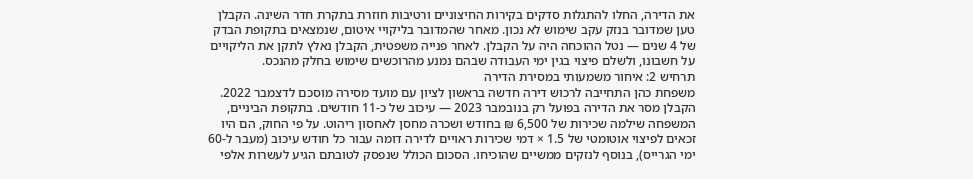את הדירה, החלו להתגלות סדקים בקירות החיצוניים ורטיבות חוזרת בתקרת חדר השינה. הקבלן טען שמדובר בנזק עקב שימוש לא נכון. מאחר שהמדובר בליקויי איטום, שנמצאים בתקופת הבדק של 4 שנים — נטל ההוכחה היה על הקבלן. לאחר פנייה משפטית, הקבלן נאלץ לתקן את הליקויים על חשבונו, ולשלם פיצוי בגין ימי העבודה שבהם נמנע מהרוכשים שימוש בחלק מהנכס.
תרחיש 2: איחור משמעותי במסירת הדירה
משפחת כהן התחייבה לרכוש דירה חדשה בראשון לציון עם מועד מסירה מוסכם לדצמבר 2022. הקבלן מסר את הדירה בפועל רק בנובמבר 2023 — עיכוב של כ-11 חודשים. בתקופת הביניים, המשפחה שילמה שכירות של 6,500 ₪ בחודש ושכרה מחסן לאחסון ריהוט. על פי החוק, הם היו זכאים לפיצוי אוטומטי של 1.5 × דמי שכירות ראויים לדירה דומה עבור כל חודש עיכוב (מעבר ל-60 ימי הגרייס), בנוסף לנזקים ממשיים שהוכיחו. הסכום הכולל שנפסק לטובתם הגיע לעשרות אלפי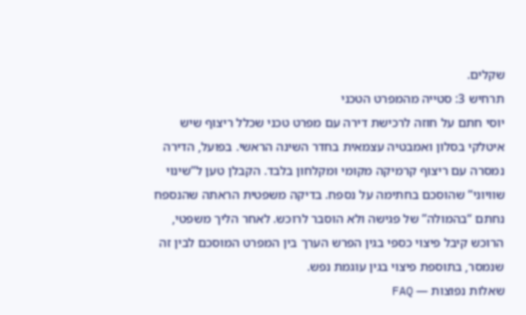שקלים.
תרחיש 3: סטייה מהמפרט הטכני
יוסי חתם על חוזה לרכישת דירה עם מפרט טכני שכלל ריצוף שיש איטלקי בסלון ואמבטיה עצמאית בחדר השינה הראשי. בפועל, הדירה נמסרה עם ריצוף קרמיקה מקומי ומקלחון בלבד. הקבלן טען ל”שינוי שוויוני” שהוסכם בחתימה על נספח. בדיקה משפטית הראתה שהנספח נחתם “בהמולה” של פגישה ולא הוסבר לרוכש. לאחר הליך משפטי, הרוכש קיבל פיצוי כספי בגין הפרש הערך בין המפרט המוסכם לבין זה שנמסר, בתוספת פיצוי בגין עוגמת נפש.
שאלות נפוצות — FAQ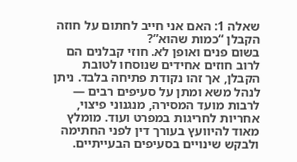שאלה 1: האם אני חייב לחתום על חוזה הקבלן “כמות שהוא”?
בשום פנים ואופן לא. חוזי קבלנים הם לרוב חוזים אחידים שנוסחו לטובת הקבלן, אך זהו נקודת פתיחה בלבד. ניתן לנהל משא ומתן על סעיפים רבים — לרבות מועד המסירה, מנגנוני פיצוי, אחריות לחריגות במפרט ועוד. מומלץ מאוד להיוועץ בעורך דין לפני החתימה ולבקש שינויים בסעיפים הבעייתיים.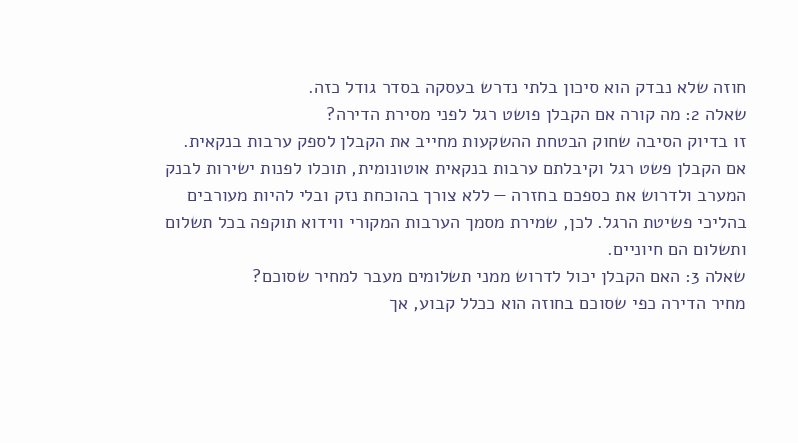חוזה שלא נבדק הוא סיכון בלתי נדרש בעסקה בסדר גודל כזה.
שאלה 2: מה קורה אם הקבלן פושט רגל לפני מסירת הדירה?
זו בדיוק הסיבה שחוק הבטחת ההשקעות מחייב את הקבלן לספק ערבות בנקאית. אם הקבלן פשט רגל וקיבלתם ערבות בנקאית אוטונומית, תוכלו לפנות ישירות לבנק המערב ולדרוש את כספכם בחזרה — ללא צורך בהוכחת נזק ובלי להיות מעורבים בהליכי פשיטת הרגל. לכן, שמירת מסמך הערבות המקורי ווידוא תוקפה בכל תשלום ותשלום הם חיוניים.
שאלה 3: האם הקבלן יכול לדרוש ממני תשלומים מעבר למחיר שסוכם?
מחיר הדירה כפי שסוכם בחוזה הוא ככלל קבוע, אך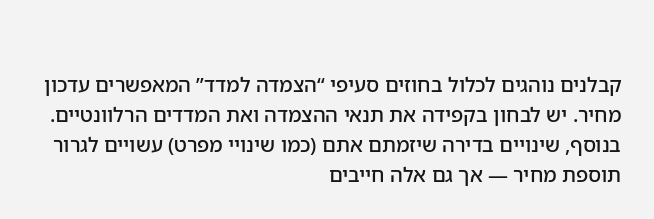קבלנים נוהגים לכלול בחוזים סעיפי “הצמדה למדד” המאפשרים עדכון מחיר. יש לבחון בקפידה את תנאי ההצמדה ואת המדדים הרלוונטיים. בנוסף, שינויים בדירה שיזמתם אתם (כמו שינויי מפרט) עשויים לגרור תוספת מחיר — אך גם אלה חייבים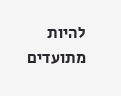להיות מתועדים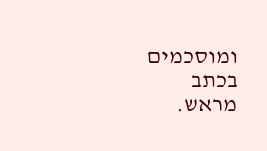ומוסכמים בכתב מראש.